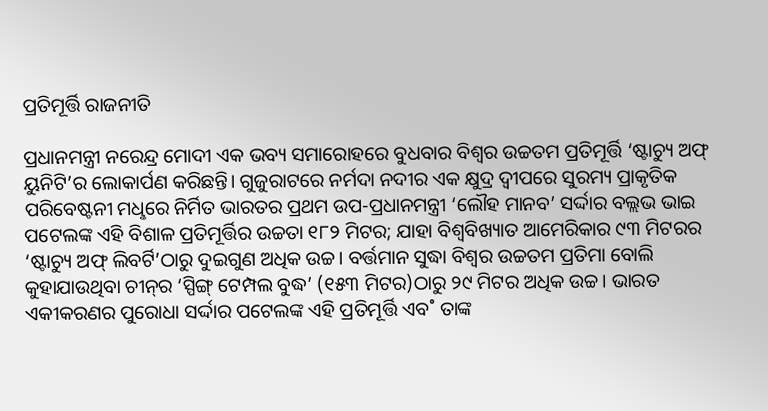ପ୍ରତିମୂର୍ତ୍ତି ରାଜନୀତି

ପ୍ରଧାନମନ୍ତ୍ରୀ ନରେନ୍ଦ୍ର ମୋଦୀ ଏକ ଭବ୍ୟ ସମାରୋହରେ ବୁଧବାର ବିଶ୍ବର ଉଚ୍ଚତମ ପ୍ରତିମୂର୍ତ୍ତି ‘ଷ୍ଟାଚ୍ୟୁ ଅଫ୍‌ ୟୁନିଟି’ର ଲୋକାର୍ପଣ କରିଛନ୍ତି। ଗୁଜୁରାଟରେ ନର୍ମଦା ନଦୀର ଏକ କ୍ଷୁଦ୍ର ଦ୍ବୀପରେ ସୁରମ୍ୟ ପ୍ରାକୃତିକ ପରିବେଷ୍ଟନୀ ମଧୢରେ ନିର୍ମିତ ଭାରତର ପ୍ରଥମ ଉପ-ପ୍ରଧାନମନ୍ତ୍ରୀ ‘ଲୌହ ମାନବ’ ସର୍ଦ୍ଦାର ବଲ୍ଲଭ ଭାଇ ପଟେଲଙ୍କ ଏହି ବିଶାଳ ପ୍ରତିମୂର୍ତ୍ତିର ଉଚ୍ଚତା ୧୮୨ ମିଟର; ଯାହା ବିଶ୍ବବିଖ୍ୟାତ ଆମେରିକାର ୯୩ ମିଟରର ‘ଷ୍ଟାଚ୍ୟୁ ଅଫ୍‌ ଲିବର୍ଟି’ଠାରୁ ଦୁଇଗୁଣ ଅଧିକ ଉଚ୍ଚ। ବର୍ତ୍ତମାନ ସୁଦ୍ଧା ବିଶ୍ବର ଉଚ୍ଚତମ ପ୍ରତିମା ବୋଲି କୁହାଯାଉଥିବା ଚୀନ୍‌ର ‘ସ୍ପିଙ୍ଗ୍‌ ଟେମ୍ପଲ ବୁଦ୍ଧ’ (୧୫୩ ମିଟର)ଠାରୁ ୨୯ ମିଟର ଅଧିକ ଉଚ୍ଚ। ଭାରତ ଏକୀକରଣର ପୁରୋଧା ସର୍ଦ୍ଦାର ପଟେଲଙ୍କ ଏହି ପ୍ରତିମୂର୍ତ୍ତି ଏବ˚ ତାଙ୍କ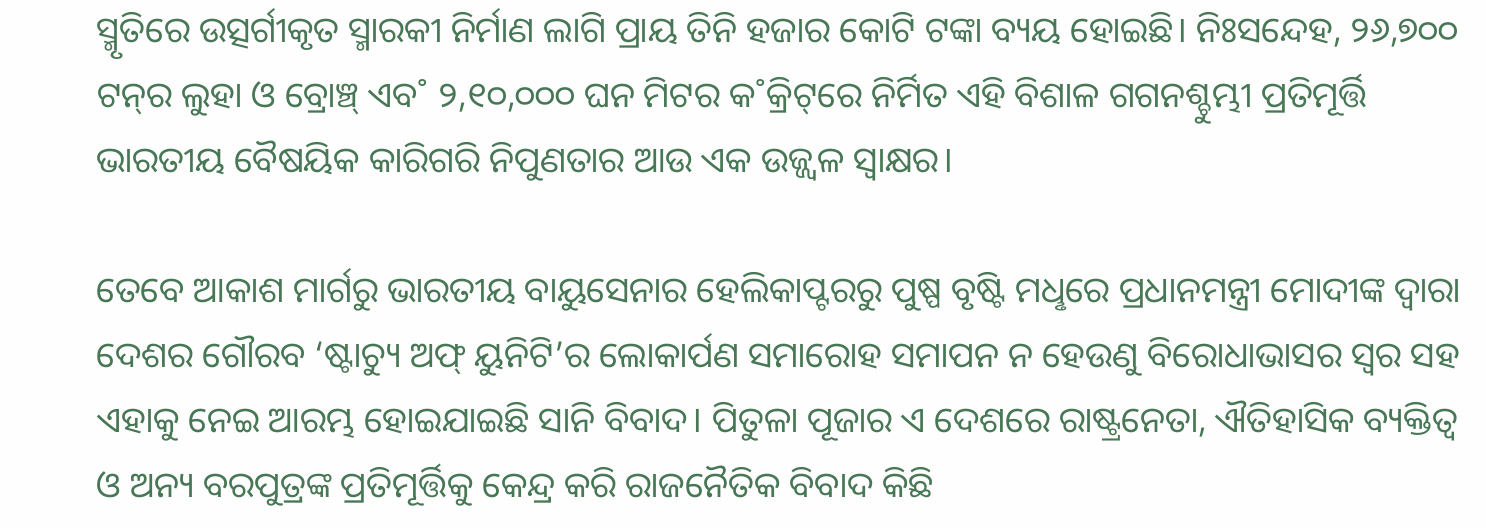ସ୍ମୃତିରେ ଉତ୍ସର୍ଗୀକୃତ ସ୍ମାରକୀ ନିର୍ମାଣ ଲାଗି ପ୍ରାୟ ତିନି ହଜାର କୋଟି ଟଙ୍କା ବ୍ୟୟ ହୋଇଛି। ନିଃସନ୍ଦେହ, ୨୬,୭୦୦ ଟନ୍‌ର ଲୁହା ଓ ବ୍ରୋଞ୍ଚ୍‌ ଏବ˚ ୨,୧୦,୦୦୦ ଘନ ମିଟର କ˚କ୍ରିଟ୍‌ରେ ନିର୍ମିତ ଏହି ବିଶାଳ ଗଗନଶ୍ଚୁମ୍ଭୀ ପ୍ରତିମୂର୍ତ୍ତି ଭାରତୀୟ ବୈଷୟିକ କାରିଗରି ନିପୁଣତାର ଆଉ ଏକ ଉଜ୍ଜ୍ବଳ ସ୍ବାକ୍ଷର।

ତେବେ ଆକାଶ ମାର୍ଗରୁ ଭାରତୀୟ ବାୟୁସେନାର ହେଲିକାପ୍ଟରରୁ ପୁଷ୍ପ ବୃଷ୍ଟି ମଧୢରେ ପ୍ରଧାନମନ୍ତ୍ରୀ ମୋଦୀଙ୍କ ଦ୍ବାରା ଦେଶର ଗୌରବ ‘ଷ୍ଟାଚ୍ୟୁ ଅଫ୍‌ ୟୁନିଟି’ର ଲୋକାର୍ପଣ ସମାରୋହ ସମାପନ ନ ହେଉଣୁ ବିରୋଧାଭାସର ସ୍ବର ସହ ଏହାକୁ ନେଇ ଆରମ୍ଭ ହୋଇଯାଇଛି ସାନି ବିବାଦ। ପିତୁଳା ପୂଜାର ଏ ଦେଶରେ ରାଷ୍ଟ୍ରନେତା, ଐତିହାସିକ ବ୍ୟକ୍ତିତ୍ବ ଓ ଅନ୍ୟ ବରପୁତ୍ରଙ୍କ ପ୍ରତିମୂର୍ତ୍ତିକୁ କେନ୍ଦ୍ର କରି ରାଜନୈତିକ ବିବାଦ କିଛି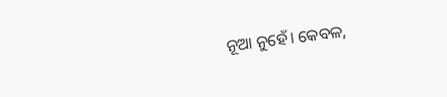ନୂଆ ନୁହେଁ। କେବଳ,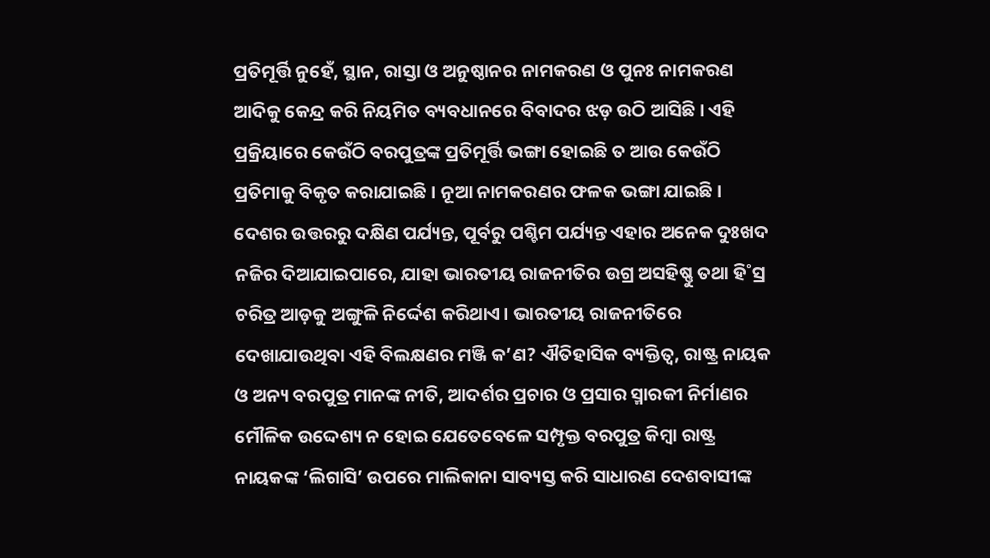ପ୍ରତିମୂର୍ତ୍ତି ନୁହେଁ, ସ୍ଥାନ, ରାସ୍ତା ଓ ଅନୁଷ୍ଠାନର ନାମକରଣ ଓ ପୁନଃ ନାମକରଣ ଆଦିକୁ କେନ୍ଦ୍ର କରି ନିୟମିତ ବ୍ୟବଧାନରେ ବିବାଦର ଝଡ଼ ଉଠି ଆସିଛି। ଏହି ପ୍ରକ୍ରିୟାରେ କେଉଁଠି ବରପୁତ୍ରଙ୍କ ପ୍ରତିମୂର୍ତ୍ତି ଭଙ୍ଗା ହୋଇଛି ତ ଆଉ କେଉଁଠି ପ୍ରତିମାକୁ ବିକୃତ କରାଯାଇଛି। ନୂଆ ନାମକରଣର ଫଳକ ଭଙ୍ଗା ଯାଇଛି। ଦେଶର ଉତ୍ତରରୁ ଦକ୍ଷିଣ ପର୍ଯ୍ୟନ୍ତ, ପୂର୍ବରୁ ପଶ୍ଚିମ ପର୍ଯ୍ୟନ୍ତ ଏହାର ଅନେକ ଦୁଃଖଦ ନଜିର ଦିଆଯାଇପାରେ, ଯାହା ଭାରତୀୟ ରାଜନୀତିର ଉଗ୍ର ଅସହିଷ୍ଣୁ ତଥା ହି˚ସ୍ର ଚରିତ୍ର ଆଡ଼କୁ ଅଙ୍ଗୁଳି ନିର୍ଦ୍ଦେଶ କରିଥାଏ। ଭାରତୀୟ ରାଜନୀତିରେ ଦେଖାଯାଉଥିବା ଏହି ବିଲକ୍ଷଣର ମଞ୍ଜି କ’ଣ? ଐତିହାସିକ ବ୍ୟକ୍ତିତ୍ବ, ରାଷ୍ଟ୍ର ନାୟକ ଓ ଅନ୍ୟ ବରପୁତ୍ର ମାନଙ୍କ ନୀତି, ଆଦର୍ଶର ପ୍ରଚାର ଓ ପ୍ରସାର ସ୍ମାରକୀ ନିର୍ମାଣର ମୌଳିକ ଉଦ୍ଦେଶ୍ୟ ନ ହୋଇ ଯେତେବେଳେ ସମ୍ପୃକ୍ତ ବରପୁତ୍ର କିମ୍ବା ରାଷ୍ଟ୍ର ନାୟକଙ୍କ ‘ଲିଗାସି’ ଉପରେ ମାଲିକାନା ସାବ୍ୟସ୍ତ କରି ସାଧାରଣ ଦେଶବାସୀଙ୍କ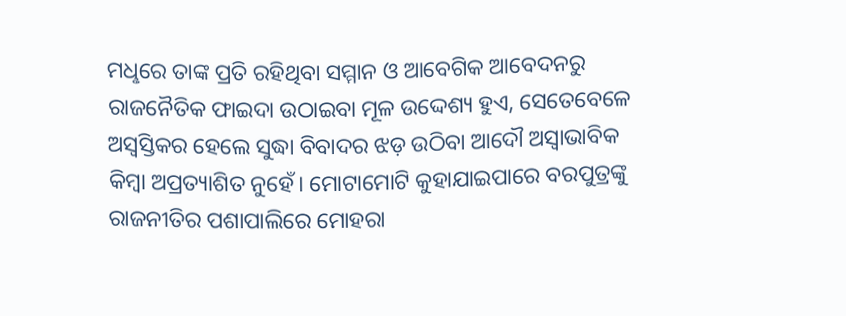ମଧୢରେ ତାଙ୍କ ପ୍ରତି ରହିଥିବା ସମ୍ମାନ ଓ ଆବେଗିକ ଆବେଦନରୁ ରାଜନୈତିକ ଫାଇଦା ଉଠାଇବା ମୂଳ ଉଦ୍ଦେଶ୍ୟ ହୁଏ, ସେତେବେଳେ ଅସ୍ବସ୍ତିକର ହେଲେ ସୁଦ୍ଧା ବିବାଦର ଝଡ଼ ଉଠିବା ଆଦୌ ଅସ୍ବାଭାବିକ କିମ୍ବା ଅପ୍ରତ୍ୟାଶିତ ନୁହେଁ। ମୋଟାମୋଟି କୁହାଯାଇପାରେ ବରପୁତ୍ରଙ୍କୁ ରାଜନୀତିର ପଶାପାଲିରେ ମୋହରା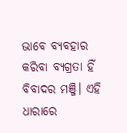ଭାବେ ବ୍ୟବହାର କରିବା ବ୍ୟଗ୍ରତା ହିଁ ବିବାଦର ମଞ୍ଜି। ଏହି ଧାରାରେ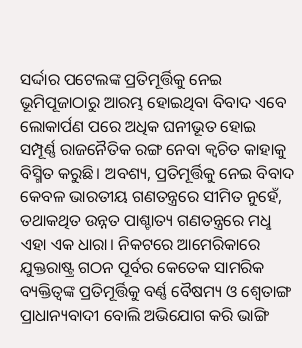ସର୍ଦ୍ଦାର ପଟେଲଙ୍କ ପ୍ରତିମୂର୍ତ୍ତିକୁ ନେଇ ଭୂମିପୂଜାଠାରୁ ଆରମ୍ଭ ହୋଇଥିବା ବିବାଦ ଏବେ ଲୋକାର୍ପଣ ପରେ ଅଧିକ ଘନୀଭୂତ ହୋଇ ସମ୍ପୂର୍ଣ୍ଣ ରାଜନୈତିକ ରଙ୍ଗ ନେବା କ୍ବଚିତ କାହାକୁ ବିସ୍ମିତ କରୁଛି। ଅବଶ୍ୟ, ପ୍ରତିମୂର୍ତ୍ତିକୁ ନେଇ ବିବାଦ କେବଳ ଭାରତୀୟ ଗଣତନ୍ତ୍ରରେ ସୀମିତ ନୁହେଁ, ତଥାକଥିତ ଉନ୍ନତ ପାଶ୍ଚାତ୍ୟ ଗଣତନ୍ତ୍ରରେ ମଧୢ ଏହା ଏକ ଧାରା। ନିକଟରେ ଆମେରିକାରେ ଯୁକ୍ତରାଷ୍ଟ୍ର ଗଠନ ପୂର୍ବର କେତେକ ସାମରିକ ବ୍ୟକ୍ତିତ୍ବଙ୍କ ପ୍ରତିମୂର୍ତ୍ତିକୁ ବର୍ଣ୍ଣ ବୈଷମ୍ୟ ଓ ଶ୍ବେତାଙ୍ଗ ପ୍ରାଧାନ୍ୟବାଦୀ ବୋଲି ଅଭିଯୋଗ କରି ଭାଙ୍ଗି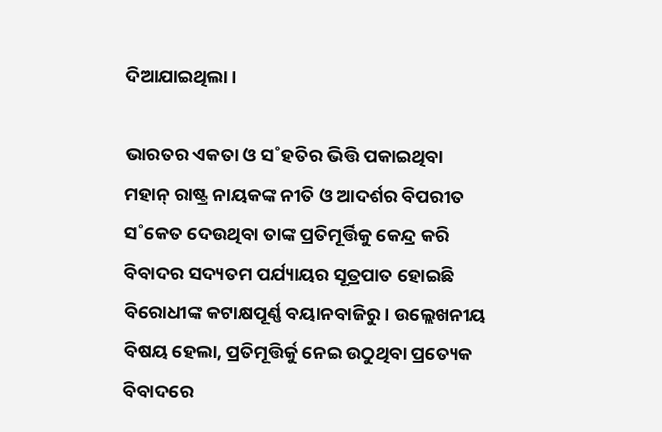ଦିଆଯାଇଥିଲା।

ଭାରତର ଏକତା ଓ ସ˚ହତିର ଭିତ୍ତି ପକାଇଥିବା ମହାନ୍‌ ରାଷ୍ଟ୍ର ନାୟକଙ୍କ ନୀତି ଓ ଆଦର୍ଶର ବିପରୀତ ସ˚କେତ ଦେଉଥିବା ତାଙ୍କ ପ୍ରତିମୂର୍ତ୍ତିକୁ କେନ୍ଦ୍ର କରି ବିବାଦର ସଦ୍ୟତମ ପର୍ଯ୍ୟାୟର ସୂତ୍ରପାତ ହୋଇଛି ବିରୋଧୀଙ୍କ କଟାକ୍ଷପୂର୍ଣ୍ଣ ବୟାନବାଜିରୁ। ଉଲ୍ଲେଖନୀୟ ବିଷୟ ହେଲା, ପ୍ରତିମୂତ୍ତିର୍କୁ ନେଇ ଉଠୁଥିବା ପ୍ରତ୍ୟେକ ବିବାଦରେ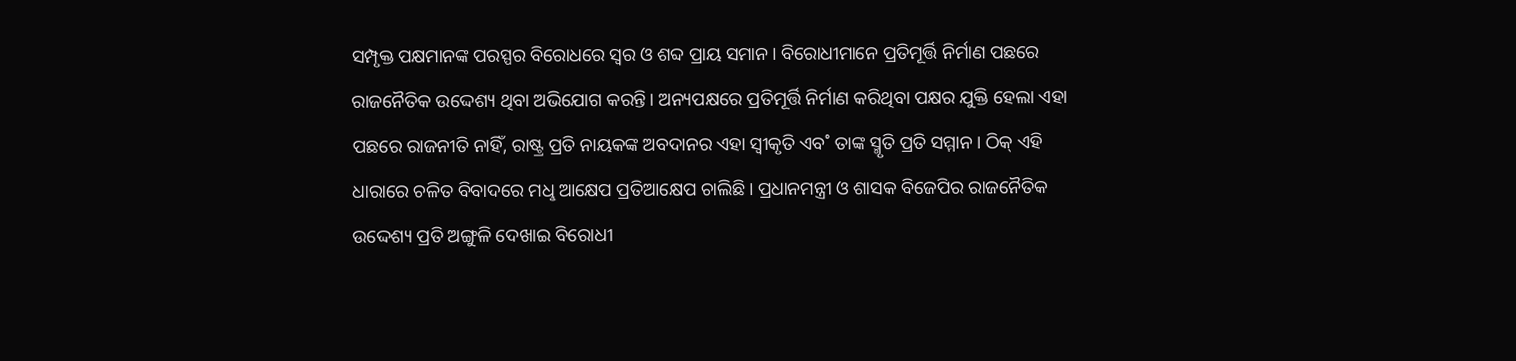ସମ୍ପୃକ୍ତ ପକ୍ଷମାନଙ୍କ ପରସ୍ପର ବିରୋଧରେ ସ୍ବର ଓ ଶବ୍ଦ ପ୍ରାୟ ସମାନ। ବିରୋଧୀମାନେ ପ୍ରତିମୂର୍ତ୍ତି ନିର୍ମାଣ ପଛରେ ରାଜନୈତିକ ଉଦ୍ଦେଶ୍ୟ ଥିବା ଅଭିଯୋଗ କରନ୍ତି। ଅନ୍ୟପକ୍ଷରେ ପ୍ରତିମୂର୍ତ୍ତି ନିର୍ମାଣ କରିଥିବା ପକ୍ଷର ଯୁକ୍ତି ହେଲା ଏହା ପଛରେ ରାଜନୀତି ନାହିଁ, ରାଷ୍ଟ୍ର ପ୍ରତି ନାୟକଙ୍କ ଅବଦାନର ଏହା ସ୍ବୀକୃତି ଏବ˚ ତାଙ୍କ ସ୍ମୃତି ପ୍ରତି ସମ୍ମାନ। ଠିକ୍‌ ଏହି ଧାରାରେ ଚଳିତ ବିବାଦରେ ମଧୢ ଆକ୍ଷେପ ପ୍ରତିଆକ୍ଷେପ ଚାଲିଛି। ପ୍ରଧାନମନ୍ତ୍ରୀ ଓ ଶାସକ ବିଜେପିର ରାଜନୈତିକ ଉଦ୍ଦେଶ୍ୟ ପ୍ରତି ଅଙ୍ଗୁଳି ଦେଖାଇ ବିରୋଧୀ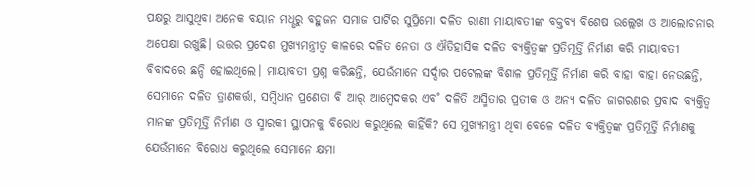ପକ୍ଷରୁ ଆସୁଥିବା ଅନେକ ବୟାନ ମଧୢରୁ ବହୁଜନ ସମାଜ ପାର୍ଟିର ସୁପ୍ରିମୋ ଦଳିତ ରାଣୀ ମାୟାବତୀଙ୍କ ବକ୍ତବ୍ୟ ବିଶେଷ ଉଲ୍ଲେଖ ଓ ଆଲୋଚନାର ଅପେକ୍ଷା ରଖୁଛି। ଉତ୍ତର ପ୍ରଦେଶ ମୁଖ୍ୟମନ୍ତ୍ରୀତ୍ବ କାଳରେ ଦଳିତ ନେତା ଓ ଐତିହାସିକ ଦଳିତ ବ୍ୟକ୍ତିତ୍ବଙ୍କ ପ୍ରତିମୂର୍ତ୍ତି ନିର୍ମାଣ କରି ମାୟାବତୀ ବିବାଦରେ ଛନ୍ଦି ହୋଇଥିଲେ। ମାୟାବତୀ ପ୍ରଶ୍ନ କରିଛନ୍ତି, ଯେଉଁମାନେ ସର୍ଦ୍ଦାର ପଟେଲଙ୍କ ବିଶାଳ ପ୍ରତିମୂର୍ତ୍ତି ନିର୍ମାଣ କରି ବାହା ବାହା ନେଉଛନ୍ତି, ସେମାନେ ଦଳିତ ତ୍ରାଣକର୍ତ୍ତା, ସମ୍ବିଧାନ ପ୍ରଣେତା ବି ଆର‌୍‌ ଆମ୍ବେଦକର ଏବ˚ ଦଳିତି ଅସ୍ମିତାର ପ୍ରତୀକ ଓ ଅନ୍ୟ ଦଳିତ ଜାଗରଣର ପ୍ରବାଦ ବ୍ୟକ୍ତିତ୍ବ ମାନଙ୍କ ପ୍ରତିମୂର୍ତ୍ତି ନିର୍ମାଣ ଓ ସ୍ମାରକୀ ସ୍ଥାପନକୁ ବିରୋଧ କରୁଥିଲେ କାହିଁକି? ସେ ମୁଖ୍ୟମନ୍ତ୍ରୀ ଥିବା ବେଳେ ଦଳିତ ବ୍ୟକ୍ତିତ୍ବଙ୍କ ପ୍ରତିମୂର୍ତ୍ତି ନିର୍ମାଣକୁ ଯେଉଁମାନେ ବିରୋଧ କରୁଥିଲେ ସେମାନେ କ୍ଷମା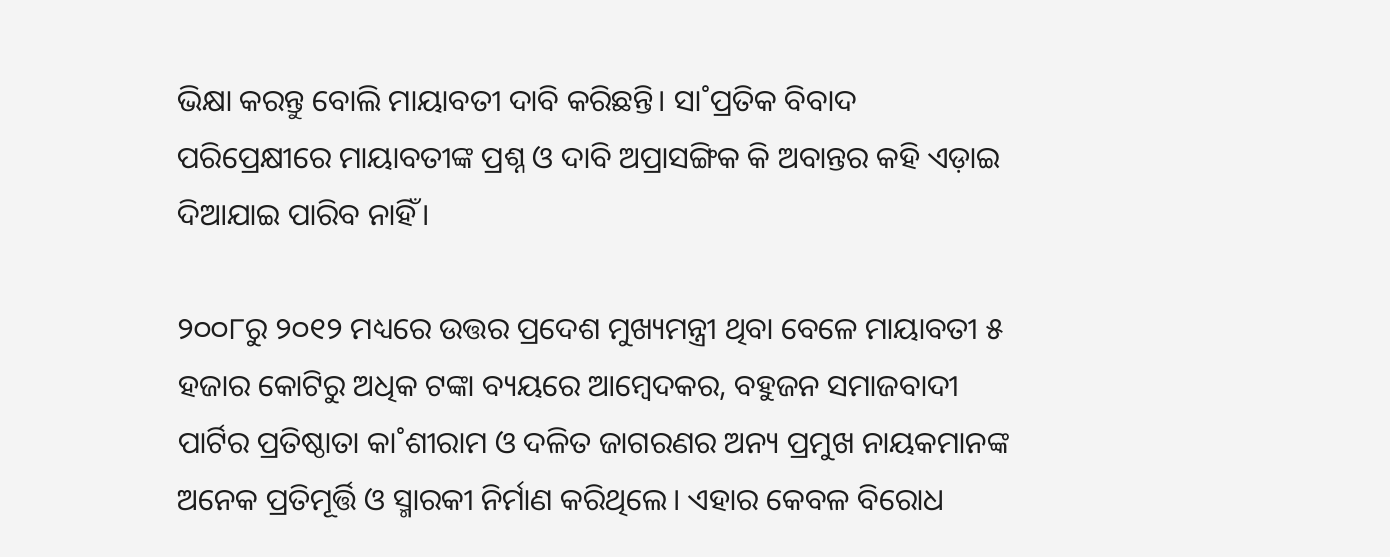ଭିକ୍ଷା କରନ୍ତୁ ବୋଲି ମାୟାବତୀ ଦାବି କରିଛନ୍ତି। ସା˚ପ୍ରତିକ ବିବାଦ ପରିପ୍ରେକ୍ଷୀରେ ମାୟାବତୀଙ୍କ ପ୍ରଶ୍ନ ଓ ଦାବି ଅପ୍ରାସଙ୍ଗିକ କି ଅବାନ୍ତର କହି ଏଡ଼ାଇ ଦିଆଯାଇ ପାରିବ ନାହିଁ।

୨୦୦୮ରୁ ୨୦୧୨ ମଧ୍ୟରେ ଉତ୍ତର ପ୍ରଦେଶ ମୁଖ୍ୟମନ୍ତ୍ରୀ ଥିବା ବେଳେ ମାୟାବତୀ ୫ ହଜାର କୋଟିରୁ ଅଧିକ ଟଙ୍କା ବ୍ୟୟରେ ଆମ୍ବେଦକର, ବହୁଜନ ସମାଜବାଦୀ ପାର୍ଟିର ପ୍ରତିଷ୍ଠାତା କା˚ଶୀରାମ ଓ ଦଳିତ ଜାଗରଣର ଅନ୍ୟ ପ୍ରମୁଖ ନାୟକମାନଙ୍କ ଅନେକ ପ୍ରତିମୂର୍ତ୍ତି ଓ ସ୍ମାରକୀ ନିର୍ମାଣ କରିଥିଲେ। ଏହାର କେବଳ ବିରୋଧ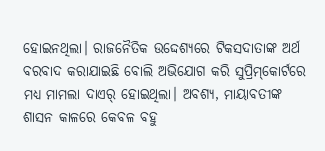ହୋଇନଥିଲା। ରାଜନୈତିକ ଉଦ୍ଦେଶ୍ୟରେ ଟିକସଦାତାଙ୍କ ଅର୍ଥ ବରବାଦ କରାଯାଇଛି ବୋଲି ଅଭିଯୋଗ କରି ସୁପ୍ରିମ୍‌କୋର୍ଟରେ ମଧ୍ୟ ମାମଲା ଦାଏର‌୍‌ ହୋଇଥିଲା। ଅବଶ୍ୟ, ମାୟାବତୀଙ୍କ ଶାସନ କାଳରେ କେବଳ ବହୁ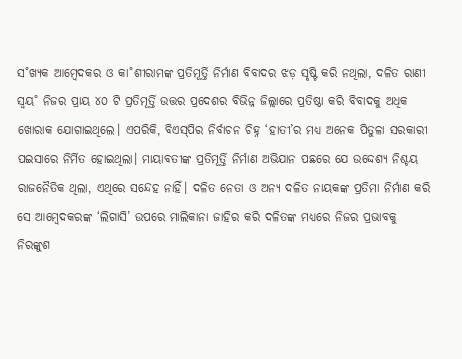ସ˚ଖ୍ୟକ ଆମ୍ବେଦକର ଓ କା˚ଶୀରାମଙ୍କ ପ୍ରତିମୂର୍ତ୍ତି ନିର୍ମାଣ ବିବାଦର ଝଡ଼ ସୃଷ୍ଟି କରି ନଥିଲା, ଦଳିତ ରାଣୀ ସ୍ବୟ˚ ନିଜର ପ୍ରାୟ ୪୦ ଟି ପ୍ରତିମୂର୍ତ୍ତି ଉତ୍ତର ପ୍ରଦେଶର ବିଭିନ୍ନ ଜିଲ୍ଲାରେ ପ୍ରତିଷ୍ଠା କରି ବିବାଦକୁ ଅଧିକ ଖୋରାକ ଯୋଗାଇଥିଲେ। ଏପରିକି, ବିଏସ୍‌ପିର ନିର୍ବାଚନ ଚିହ୍ନ ‘ହାତୀ’ର ମଧ୍ୟ ଅନେକ ପିତୁଳା ସରକାରୀ ପଇସାରେ ନିର୍ମିତ ହୋଇଥିଲା। ମାୟାବତୀଙ୍କ ପ୍ରତିମୂର୍ତ୍ତି ନିର୍ମାଣ ଅଭିଯାନ ପଛରେ ଯେ ଉଦ୍ଦେଶ୍ୟ ନିଶ୍ଚୟ ରାଜନୈତିକ ଥିଲା, ଏଥିରେ ସନ୍ଦେହ ନାହିଁ। ଦଳିତ ନେତା ଓ ଅନ୍ୟ ଦଳିତ ନାୟକଙ୍କ ପ୍ରତିମା ନିର୍ମାଣ କରି ସେ ଆମ୍ବେଦକରଙ୍କ ‘ଲିଗାସି’ ଉପରେ ମାଲିକାନା ଜାହିର କରି ଦଳିତଙ୍କ ମଧ୍ୟରେ ନିଜର ପ୍ରଭାବକୁ ନିରଙ୍କୁଶ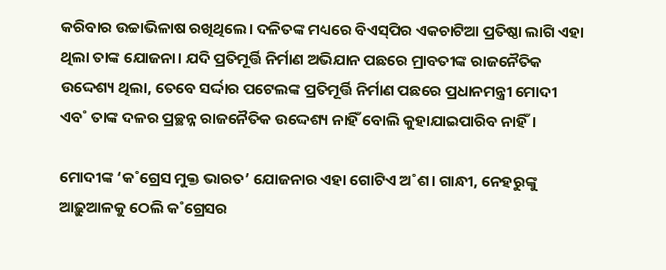କରିବାର ଉଚ୍ଚାଭିଳାଷ ରଖିଥିଲେ। ଦଳିତଙ୍କ ମଧ୍ୟରେ ବିଏସ୍‌ପିର ଏକଚାଟିଆ ପ୍ରତିଷ୍ଠା ଲାଗି ଏହା ଥିଲା ତାଙ୍କ ଯୋଜନା। ଯଦି ପ୍ରତିମୂର୍ତ୍ତି ନିର୍ମାଣ ଅଭିଯାନ ପଛରେ ମ୍ରାବତୀଙ୍କ ରାଜନୈତିକ ଉଦ୍ଦେଶ୍ୟ ଥିଲା, ତେବେ ସର୍ଦ୍ଦାର ପଟେଲଙ୍କ ପ୍ରତିମୂର୍ତ୍ତି ନିର୍ମାଣ ପଛରେ ପ୍ରଧାନମନ୍ତ୍ରୀ ମୋଦୀ ଏବ˚ ତାଙ୍କ ଦଳର ପ୍ରଚ୍ଛନ୍ନ ରାଜନୈତିକ ଉଦ୍ଦେଶ୍ୟ ନାହିଁ ବୋଲି କୁହାଯାଇପାରିବ ନାହିଁ।

ମୋଦୀଙ୍କ ‘କ˚ଗ୍ରେସ ମୁକ୍ତ ଭାରତ’ ଯୋଜନାର ଏହା ଗୋଟିଏ ଅ˚ଶ। ଗାନ୍ଧୀ, ନେହରୁଙ୍କୁ ଆଢ଼ୁଆଳକୁ ଠେଲି କ˚ଗ୍ରେସର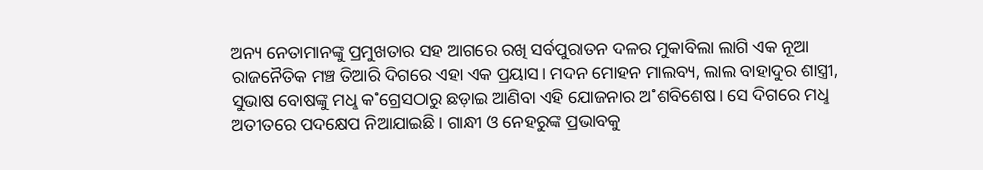ଅନ୍ୟ ନେତାମାନଙ୍କୁ ପ୍ରମୁଖତାର ସହ ଆଗରେ ରଖି ସର୍ବପୁରାତନ ଦଳର ମୁକାବିଲା ଲାଗି ଏକ ନୂଆ ରାଜନୈତିକ ମଞ୍ଚ ତିଆରି ଦିଗରେ ଏହା ଏକ ପ୍ରୟାସ। ମଦନ ମୋହନ ମାଲବ୍ୟ, ଲାଲ ବାହାଦୁର ଶାସ୍ତ୍ରୀ, ସୁଭାଷ ବୋଷଙ୍କୁ ମଧୢ କ˚ଗ୍ରେସଠାରୁ ଛଡ଼ାଇ ଆଣିବା ଏହି ଯୋଜନାର ଅ˚ଶବିଶେଷ। ସେ ଦିଗରେ ମଧୢ ଅତୀତରେ ପଦକ୍ଷେପ ନିଆଯାଇଛି। ଗାନ୍ଧୀ ଓ ନେହରୁଙ୍କ ପ୍ରଭାବକୁ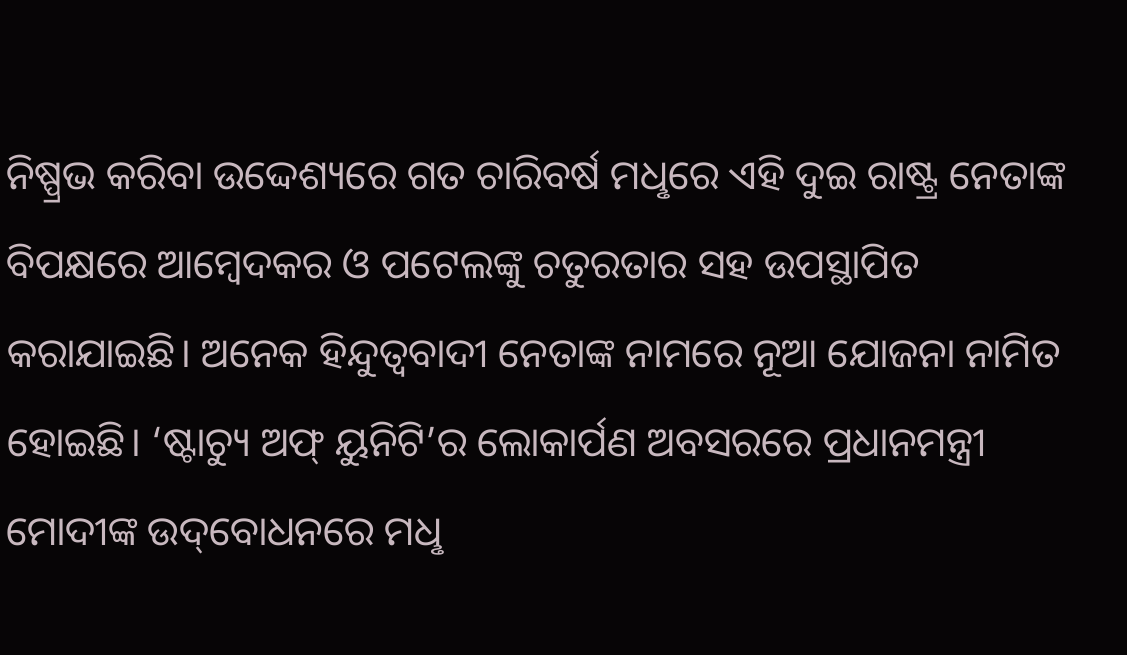ନିଷ୍ପ୍ରଭ କରିବା ଉଦ୍ଦେଶ୍ୟରେ ଗତ ଚାରିବର୍ଷ ମଧୢରେ ଏହି ଦୁଇ ରାଷ୍ଟ୍ର ନେତାଙ୍କ ବିପକ୍ଷରେ ଆମ୍ବେଦକର ଓ ପଟେଲଙ୍କୁ ଚତୁରତାର ସହ ଉପସ୍ଥାପିତ କରାଯାଇଛି। ଅନେକ ହିନ୍ଦୁତ୍ବବାଦୀ ନେତାଙ୍କ ନାମରେ ନୂଆ ଯୋଜନା ନାମିତ ହୋଇଛି। ‘ଷ୍ଟାଚ୍ୟୁ ଅଫ୍‌ ୟୁନିଟି’ର ଲୋକାର୍ପଣ ଅବସରରେ ପ୍ରଧାନମନ୍ତ୍ରୀ ମୋଦୀଙ୍କ ଉଦ୍‌ବୋଧନରେ ମଧୢ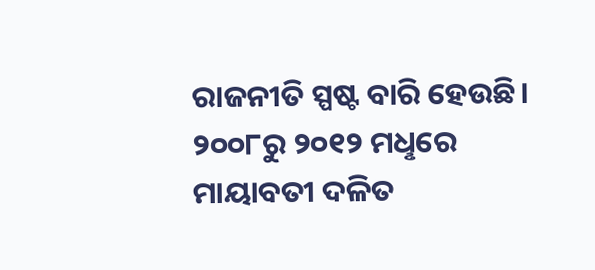ରାଜନୀତି ସ୍ପଷ୍ଟ ବାରି ହେଉଛି। ୨୦୦୮ରୁ ୨୦୧୨ ମଧୢରେ ମାୟାବତୀ ଦଳିତ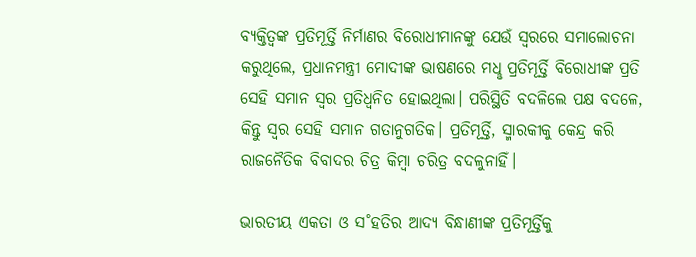ବ୍ୟକ୍ତିତ୍ବଙ୍କ ପ୍ରତିମୂର୍ତ୍ତି ନିର୍ମାଣର ବିରୋଧୀମାନଙ୍କୁ ଯେଉଁ ସ୍ବରରେ ସମାଲୋଚନା କରୁଥିଲେ, ପ୍ରଧାନମନ୍ତ୍ରୀ ମୋଦୀଙ୍କ ଭାଷଣରେ ମଧୢ ପ୍ରତିମୂର୍ତ୍ତି ବିରୋଧୀଙ୍କ ପ୍ରତି ସେହି ସମାନ ସ୍ବର ପ୍ରତିଧ୍ବନିତ ହୋଇଥିଲା। ପରିସ୍ଥିତି ବଦଳିଲେ ପକ୍ଷ ବଦଳେ, କିନ୍ତୁ ସ୍ବର ସେହି ସମାନ ଗତାନୁଗତିକ। ପ୍ରତିମୂର୍ତ୍ତି, ସ୍ମାରକୀକୁ କେନ୍ଦ୍ର କରି ରାଜନୈତିକ ବିବାଦର ଚିତ୍ର କିମ୍ବା ଚରିତ୍ର ବଦଳୁନାହିଁ।

ଭାରତୀୟ ଏକତା ଓ ସ˚ହତିର ଆଦ୍ୟ ବିନ୍ଧାଣୀଙ୍କ ପ୍ରତିମୂର୍ତ୍ତିକୁ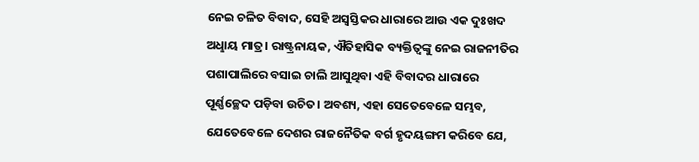ନେଇ ଚଳିତ ବିବାଦ, ସେହି ଅସ୍ବସ୍ତିକର ଧାରାରେ ଆଉ ଏକ ଦୁଃଖଦ ଅଧୢାୟ ମାତ୍ର। ରାଷ୍ଟ୍ରନାୟକ, ଐତିହାସିକ ବ୍ୟକ୍ତିତ୍ବଙ୍କୁ ନେଇ ରାଜନୀତିର ପଶାପାଲିରେ ବସାଇ ଚାଲି ଆସୁଥିବା ଏହି ବିବାଦର ଧାରାରେ ପୂର୍ଣ୍ଣଚ୍ଛେଦ ପଡ଼ିବା ଉଚିତ। ଅବଶ୍ୟ, ଏହା ସେତେବେଳେ ସମ୍ଭବ, ଯେତେବେଳେ ଦେଶର ରାଜନୈତିକ ବର୍ଗ ହୃଦୟଙ୍ଗମ କରିବେ ଯେ,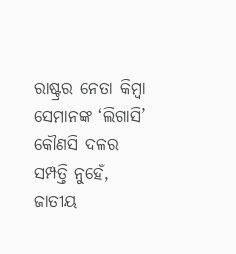ରାଷ୍ଟ୍ରର ନେତା କିମ୍ବା ସେମାନଙ୍କ ‘ଲିଗାସି’ କୌଣସି ଦଳର ସମ୍ପତ୍ତି ନୁହେଁ, ଜାତୀୟ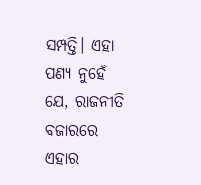ସମ୍ପତ୍ତି। ଏହା ପଣ୍ୟ ନୁହେଁ ଯେ, ରାଜନୀତି ବଜାରରେ ଏହାର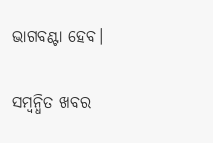ଭାଗବଣ୍ଟା ହେବ।

ସମ୍ବନ୍ଧିତ ଖବର